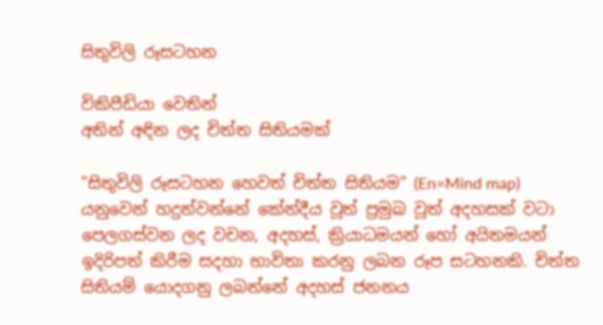සිතුවිලි රූසටහන

විකිපීඩියා වෙතින්
අතින් අඳින ලද චිත්ත සිතියමක්

"සිතුවිලි රූසටහන හෙවත් චිත්ත සිතියම" (En=Mind map) යනුවෙන් හදුන්වන්නේ කේන්දීය වූත් ප්‍රමුඛ වූත් අදහසක් වටා පෙලගස්වන ලද වචන, අදහස්, ක්‍රියාධමයන් හෝ අයිතමයන් ඉදිරිපත් කිරීම සදහා භාවිතා කරනු ලබන රූප සටහනකි. චිත්ත සිතියම් යොදගනු ලබන්නේ අදහස් ජනනය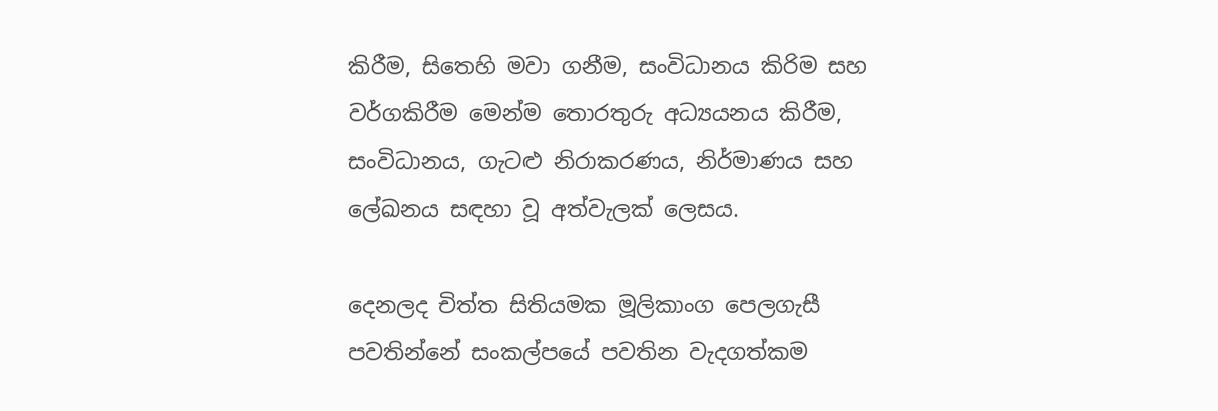කිරීම, සිතෙහි මවා ගනීම, සංවිධානය කිරිම සහ වර්ගකිරීම මෙන්ම තොරතුරු අධ්‍යයනය කිරීම, සංවිධානය, ගැටළු නිරාකරණය, නිර්මාණය සහ ලේඛනය සඳහා වූ අත්වැලක් ලෙසය.

දෙනලද චිත්ත සිතියමක මූලිකාංග පෙලගැසී පවතින්නේ සංකල්පයේ පවතින වැදගත්කම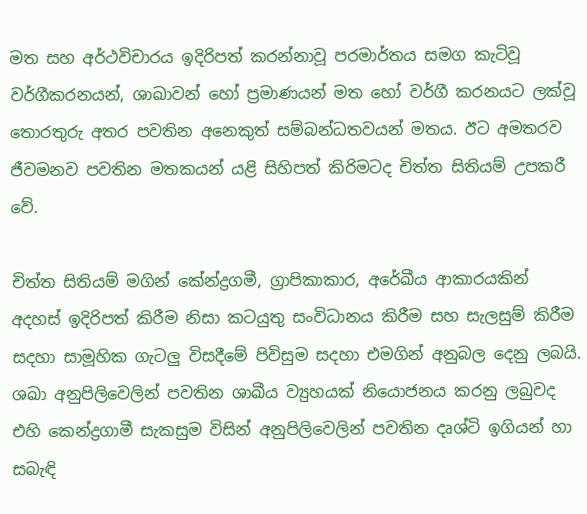මත සහ අර්ථවිචාරය ඉදිරිපත් කරන්නාවූ පරමාර්තය සමග කැටිවූ වර්ගීකරනයන්, ශාඛාවන් හෝ ප්‍රමාණයන් මත හෝ වර්ගී කරනයට ලක්වූ තොරතුරු අතර පවතින අනෙකුත් සම්බන්ධතවයන් මතය. ඊට අමතරව ජීවමනව පවතින මතකයන් යළි සිහිපත් කිරිමටද චිත්ත සිතියම් උපකරී වේ.

චිත්ත සිතියම් මගින් කේන්ද්‍රගමී, ග්‍රාපිකාකාර, අරේඛීය ආකාරයකින් අදහස් ඉදිරිපත් කිරීම නිසා කටයුතු සංවිධානය කිරීම සහ සැලසුම් කිරීම සදහා සාමූහික ගැටලු විසදීමේ පිවිසුම සදහා එමගින් අනුබල දෙනු ලබයි. ශඛා අනුපිලිවෙලින් පවතින ශාඛීය ව්‍යුහයක් නියොජනය කරනු ලබුවද එහි කෙන්ද්‍රගාමී සැකසුම විසින් අනුපිලිවෙලින් පවතින දෘශ්ටි ඉගියන් හා සබැඳි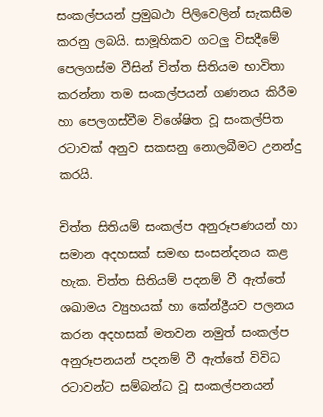සංකල්පයන් ප්‍රමුඛථා පිලිවෙලින් සැකසීම කරනු ලබයි. සාමූහිකව ගටලු විසදීමේ පෙලගස්ම වීසින් චිත්ත සිතියම භාවිතා කරන්නා තම සංකල්පයන් ගණනය කිරීම හා පෙලගස්වීම විශේෂිත වූ සංකල්පිත රටාවක් අනුව සකසනු නොලබීමට උනන්දු කරයි.

චිත්ත සිතියම් සංකල්ප අනුරූපණයන් හා සමාන අදහසක් සමඟ සංසන්දනය කළ හැක. චිත්ත සිතියම් පදනම් වී ඇත්තේ ශඛාමය ව්‍යුහයක් හා කේන්ද්‍රීයව පලනය කරන අදහසක් මතවන නමුත් සංකල්ප අනුරූපනයන් පදනම් වී ඇත්තේ විවිධ රටාවන්ට සම්බන්ධ වූ සංකල්පනයන්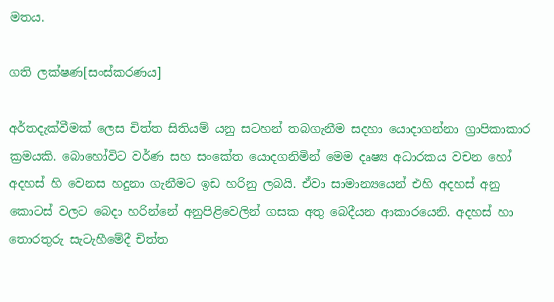මතය.

ගති ලක්ෂණ[සංස්කරණය]

අර්තදැක්වීමක් ලෙස චිත්ත සිතියම් යනු සටහන් තබගැනීම සදහා යොදාගන්නා ග්‍රාපිකාකාර ක්‍රමයකි. බොහෝවිට වර්ණ සහ සංකේත යොදගනිමින් මෙම දෘෂ්‍ය අධාරකය වචන හෝ අදහස් හි වෙනස හදුනා ගැනීමට ඉඩ හරිනු ලබයි. ඒවා සාමාන්‍යයෙන් එහි අදහස් අනු කොටස් වලට බෙදා හරින්නේ අනුපිළිවෙලින් ගසක අතු බෙදීයන ආකාරයෙනි. අදහස් හා තොරතුරු සැටැහීමේදී චිත්ත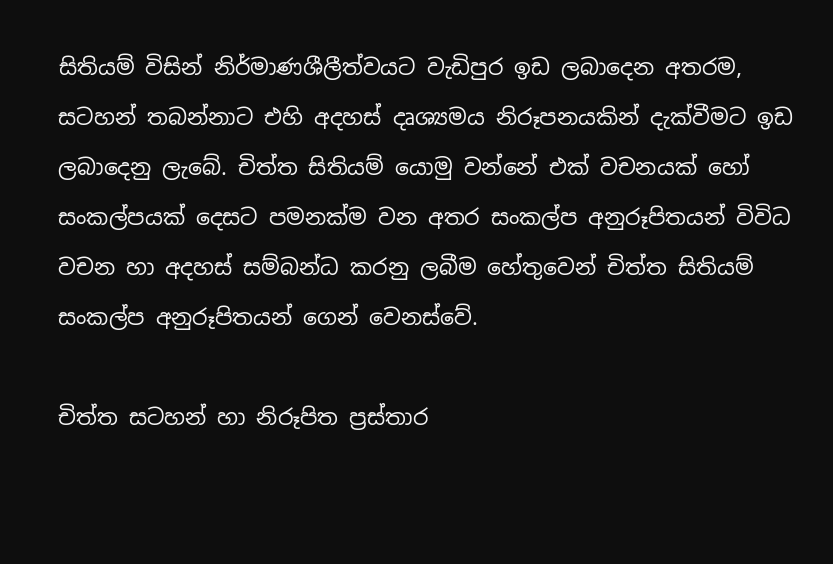සිතියම් විසින් නිර්මාණශීලීත්වයට වැඩිපුර ඉඩ ලබාදෙන අතරම, සටහන් තබන්නාට එහි අදහස් දෘශ්‍යමය නිරූපනයකින් දැක්වීමට ඉඩ ලබාදෙනු ලැබේ. චිත්ත සිතියම් යොමු වන්නේ එක් වචනයක් හෝ සංකල්පයක් දෙසට පමනක්ම වන අතර සංකල්ප අනුරූපිතයන් විවිධ වචන හා අදහස් සම්බන්ධ කරනු ලබීම හේතුවෙන් චිත්ත සිතියම් සංකල්ප අනුරූපිතයන් ගෙන් වෙනස්වේ.

චිත්ත සටහන් හා නිරූපිත ප්‍රස්තාර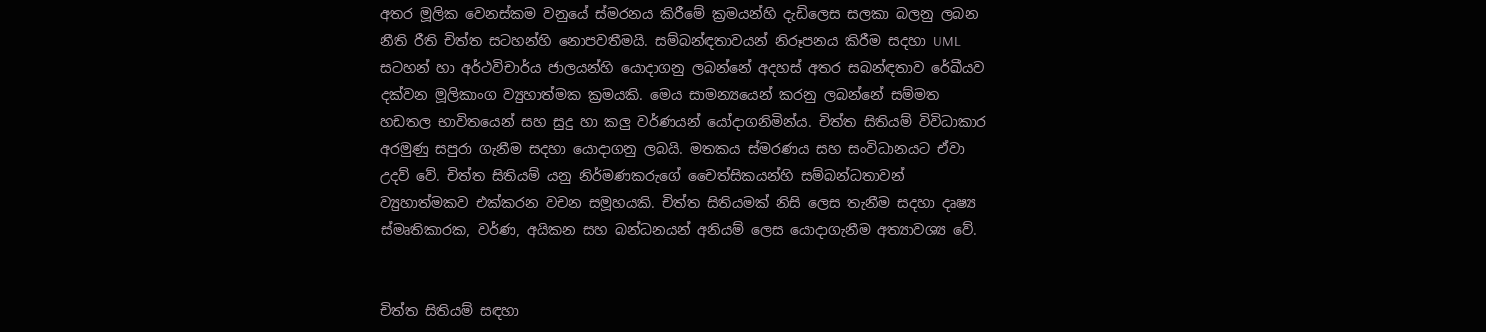අතර මූලික වෙනස්කම වනුයේ ස්මරනය කිරීමේ ක්‍රමයන්හි දැඩිලෙස සලකා බලනු ලබන නීති රීති චිත්ත සටහන්හි නොපවතීමයි. සම්බන්ඳතාවයන් නිරූපනය කිරීම සදහා UML සටහන් හා අර්ථවිචාර්ය ජාලයන්හි යොදාගනු ලබන්නේ අදහස් අතර සබන්ඳතාව රේඛීයව දක්වන මූලිකාංග ව්‍යුහාත්මක ක්‍රමයකි. මෙය සාමන්‍යයෙන් කරනු ලබන්නේ සම්මත හඩතල භාවිතයෙන් සහ සුදු හා කලු වර්ණයන් යෝදාගනිමින්ය. චිත්ත සිතියම් විවිධාකාර අරමුණු සපුරා ගැනීම සදහා යොදාගනු ලබයි. මතකය ස්මරණය සහ සංවිධානයට ඒවා උදව් වේ. චිත්ත සිතියම් යනු නිර්මණකරුගේ චෛත්සිකයන්හි සම්බන්ධතාවන් ව්‍යුහාත්මකව එක්කරන වචන සමූහයකි. චිත්ත සිතියමක් නිසි ලෙස තැනීම සදහා දෘෂ්‍ය ස්මෘතිකාරක, වර්ණ, අයිකන සහ බන්ධනයන් අනියම් ලෙස යොදාගැනීම අත්‍යාවශ්‍ය වේ.


චිත්ත සිතියම් සඳහා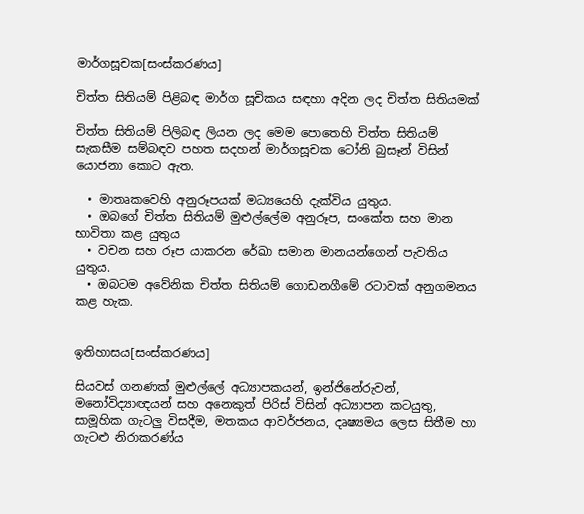මාර්ගසූචක[සංස්කරණය]

චිත්ත සිතියම් පිළිබඳ මාර්ග සූචිකය සඳහා අදින ලද චිත්ත සිතියමක්

චිත්ත සිතියම් පිලිබඳ ලියන ලද මෙම පොතෙහි චිත්ත සිතියම් සැකසීම සම්බඳව පහත සදහන් මාර්ගසූචක ටෝනි බුසෑන් විසින් යොජනා කොට ඇත.

  • මාතෘකවෙහි අනුරූපයක් මධ්‍යයෙහි දැක්විය යුතුය.
  • ඔබගේ චිත්ත සිතියම් මුළුල්ලේම අනුරූප, සංකේත සහ මාන භාවිතා කළ යුතුය
  • වචන සහ රූප යාකරන රේඛා සමාන මානයන්ගෙන් පැවතිය යුතුය.
  • ඔබටම අවේනික චිත්ත සිතියම් ගොඩනගීමේ රටාවක් අනුගමනය කළ හැක.


ඉතිහාසය[සංස්කරණය]

සියවස් ගනණක් මුළුල්ලේ අධ්‍යාපකයන්, ඉන්ජිනේරුවන්, මනෝවිද්‍යාඥයන් සහ අනෙකුත් පිරිස් විසින් අධ්‍යාපන කටයුතු, සාමූහික ගැටලු විසදීම, මතකය ආවර්ජනය, දෘෂ්‍යමය ලෙස සිතීම හා ගැටළු නිරාකරණ්ය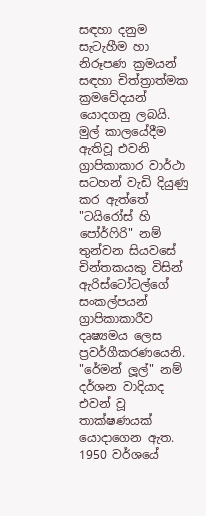සඳහා දනුම සැටැහීම හා නිරූපණ ක්‍රමයන් සඳහා චිත්ත්‍රාත්මක ක්‍රමවේදයන් යොදගනු ලබයි. මුල් කාලයේදීම ඇතිවූ එවනි ග්‍රාපිකාකාර වාර්ථා සටහන් වැඩි දියුණු කර ඇත්තේ "ටයිරෝස් හි පෝර්ෆිරි" නම් තුන්වන සියවසේ චින්තකයකු විසින් ඇරිස්ටෝටල්ගේ සංකල්පයන් ග්‍රාපිකාකාරීව දෘෂ්‍යමය ලෙස ප්‍රවර්ගීකරණයෙනි. "රේමන් ලූල්" නම් දර්ශන වාදියාද එවන් වූ තාක්ෂණයක් යොදාගෙන ඇත. 1950 වර්ශයේ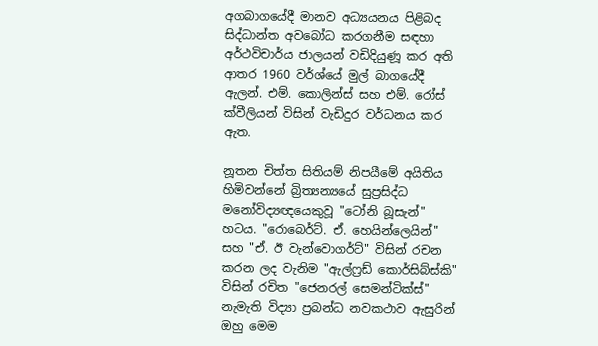අගබාගයේදී මානව අධ්‍යයනය පිළිබද සිද්ධාන්ත අවබෝධ කරගනීම සඳහා අර්ථවිචාර්ය ජාලයන් වඩිදියුණූ කර අති ආතර 1960 වර්ශ්යේ මුල් බාගයේදී ඇලන්. එම්. කොලින්ස් සහ එම්. රෝස් ක්වීලියන් විසින් වැඩිදුර වර්ධනය කර ඇත.

නූතන චිත්ත සිතියම් නිපයීමේ අයිතිය හිමිවන්නේ බ්‍රිත්‍යන්‍යයේ සුප්‍රසිද්ධ මනෝවිද්‍යඥයෙකුවූ "ටෝනි බූසැන්" හටය. "රොබෙර්ට්. ඒ. හෙයින්ලෙයින්" සහ "ඒ. ඊ වැන්වොගර්ට්" විසින් රචන කරන ලද වැනිම "ඇල්ෆ්‍රඩ් කොර්සිබ්ස්කි" විසින් රචිත "ජෙනරල් සෙමන්ටික්ස්" නැමැති විද්‍යා ප්‍රබන්ධ නවකථාව ඇසුරින් ඔහු මෙම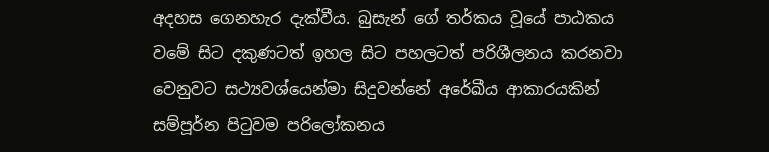අදහස ගෙනහැර දැක්වීය. බුසැන් ගේ තර්කය වූයේ පාඨකය වමේ සිට දකුණටත් ඉහල සිට පහලටත් පරිශීලනය කරනවා වෙනුවට සථ්‍යවශ්යෙන්මා සිදුවන්නේ අරේඛීය ආකාරයකින් සම්පූර්න පිටුවම පරිලෝකනය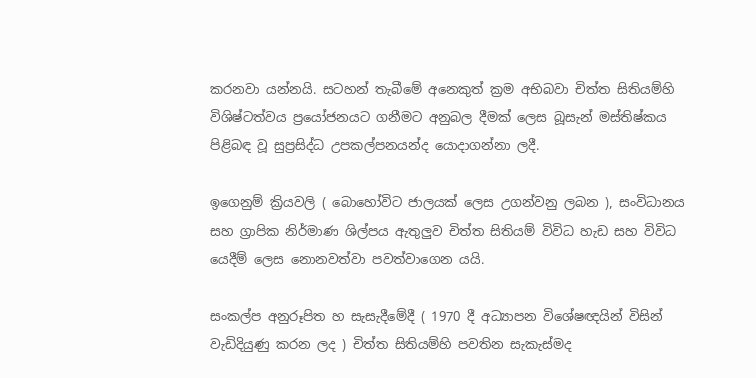කරනවා යන්නයි. සටහන් තැබීමේ අනෙකුත් ක්‍රම අභිබවා චිත්ත සිතියම්හි විශිෂ්ටත්වය ප්‍රයෝජනයට ගනීමට අනුබල දීමක් ලෙස බූසැන් මස්තිෂ්කය පිළිබඳ වූ සුප්‍රසිද්ධ උපකල්පනයන්ද යොදාගන්නා ලදී.

ඉගෙනුම් ක්‍රියවලි ( බොහෝවිට ජාලයක් ලෙස උගන්වනු ලබන ), සංවිධානය සහ ග්‍රාපික නිර්මාණ ශිල්පය ඇතුලුව චිත්ත සිතියම් විවිධ හැඩ සහ විවිධ යෙදීම් ලෙස නොනවත්වා පවත්වාගෙන යයි.

සංකල්ප අනුරූපිත හ සැසැදීමේදී ( 1970 දී අධ්‍යාපන විශේෂඥයින් විසින් වැඩිදියුණු කරන ලද ) චිත්ත සිතියම්හි පවතින සැකැස්මද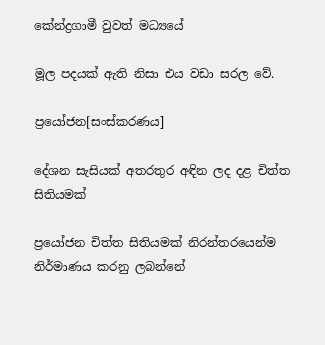කේන්ද්‍රගාමී වුවත් මධ්‍යයේ

මූල පදයක් ඇති නිසා එය වඩා සරල වේ.

ප්‍රයෝජන[සංස්කරණය]

දේශන සැසියක් අතරතුර අඳින ලද දළ චිත්ත සිතියමක්

ප්‍රයෝජන චිත්ත සිතියමක් නිරන්තරයෙන්ම නිර්මාණය කරනු ලබන්නේ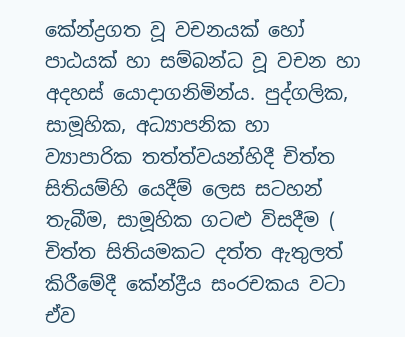කේන්ද්‍රගත වූ වචනයක් හෝ පාඨයක් හා සම්බන්ධ වූ වචන හා අදහස් යොදාගනිමින්ය. පුද්ගලික, සාමූහික, අධ්‍යාපනික හා ව්‍යාපාරික තත්ත්වයන්හිදී චිත්ත සිතියම්හි යෙදීම් ලෙස සටහන් තැබීම, සාමූහික ගටළු විසදීම ( චිත්ත සිතියමකට දත්ත ඇතුලත් කිරීමේදී කේන්ද්‍රීය සංරචකය වටා ඒව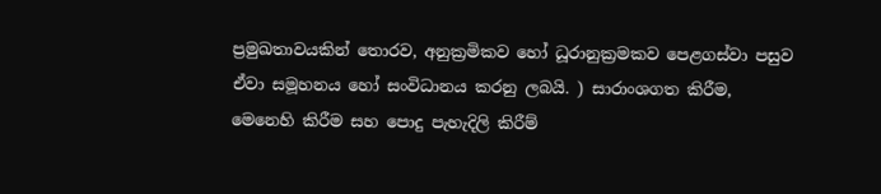ප්‍රමුඛතාවයකින් තොරව, අනුක්‍රමිකව හෝ ධූරානුක්‍රමකව පෙළගස්වා පසුව ඒවා සමූහනය හෝ සංවිධානය කරනු ලබයි. ) සාරාංශගත කිරීම, මෙනෙහි කිරීම සහ පොදු පැහැදිලි කිරීම්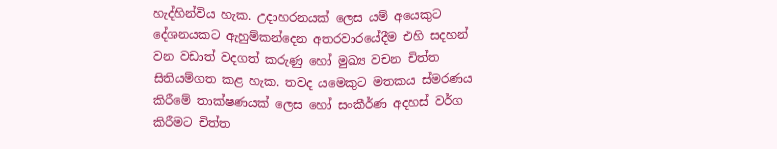හැද්හින්විය හැක. උදාහරනයක් ලෙස යම් අයෙකුට දේශනයකට ඇහුම්කන්දෙන අතරවාරයේදීම එහි සදහන් වන වඩාත් වදගත් කරුණු හෝ මුඛ්‍ය වචන චිත්ත සිතියම්ගත කළ හැක. තවද යමෙකුට මතකය ස්මරණය කිරීමේ තාක්ෂණයක් ලෙස හෝ සංකීර්ණ අදහස් වර්ග කිරීමට චිත්ත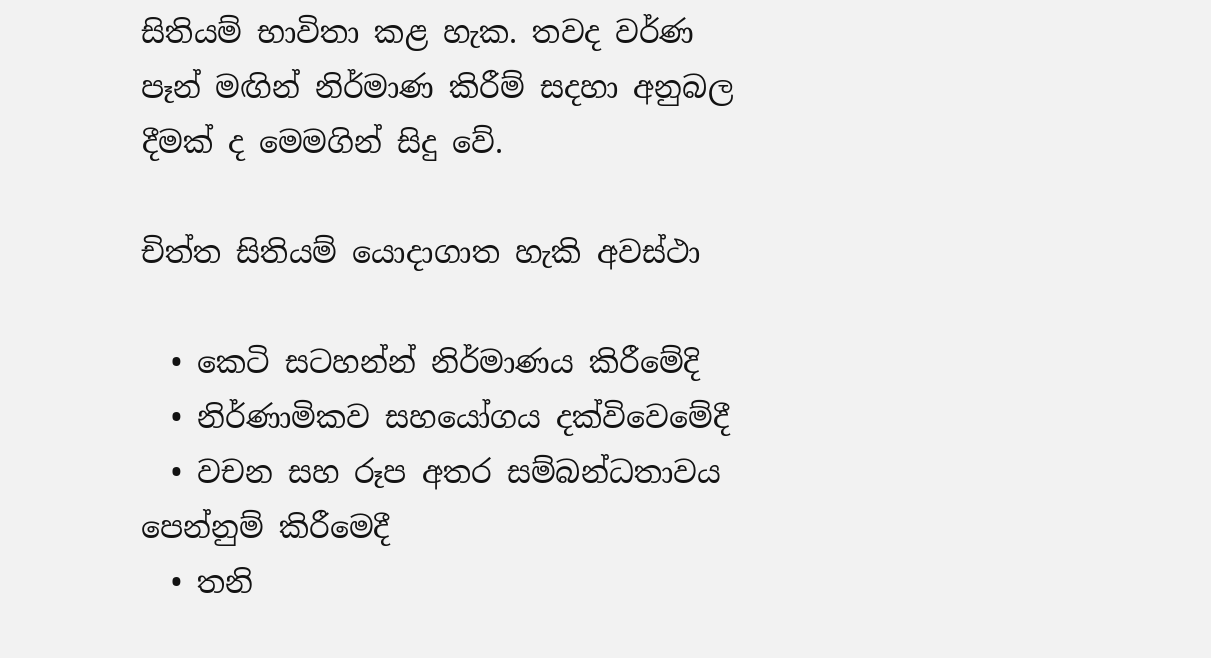සිතියම් භාවිතා කළ හැක. තවද වර්ණ පෑන් මඟින් නිර්මාණ කිරීම් සදහා අනුබල දීමක් ද මෙමගින් සිදු වේ.

චිත්ත සිතියම් යොදාගාත හැකි අවස්ථා

  • කෙටි සටහන්න් නිර්මාණය කිරීමේදි
  • නිර්ණාමිකව සහයෝගය දක්විවෙමේදී
  • වචන සහ රූප අතර සම්බන්ධතාවය පෙන්නුම් කිරීමෙදී
  • තනි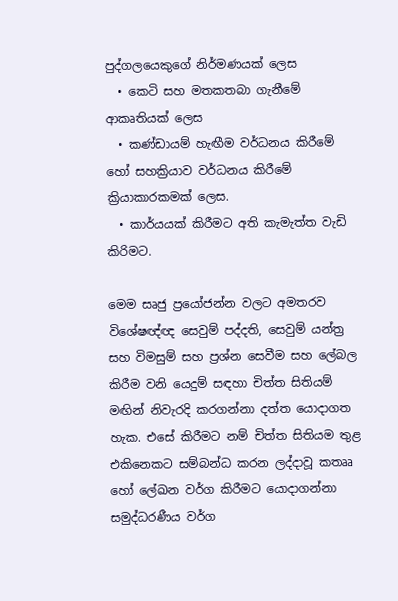පුද්ගලයෙකුගේ නිර්මණයක් ලෙස
  • කෙටි සහ මතකතබා ගැනීමේ ආකෘතියක් ලෙස
  • කණ්ඩායම් හැඟීම වර්ධනය කිරීමේ හෝ සහක්‍රියාව වර්ධනය කිරීමේ ක්‍රියාකාරකමක් ලෙස.
  • කාර්යයක් කිරීමට අති කැමැත්ත වැඩි කිරිමට.

මෙම සෘජු ප්‍රයෝජන්න වලට අමතරව විශේෂඥ්ඥ සෙවුම් පද්දති, සෙවුම් යන්ත්‍ර සහ විමසුම් සහ ප්‍රශ්න සෙවීම සහ ලේබල කිරීම වනි යෙදුම් සඳහා චිත්ත සිතියම් මඟින් නිවැරදි කරගන්නා දත්ත යොදාගත හැක. එසේ කිරීමට නම් චිත්ත සිතියම තුළ එකිනෙකට සම්බන්ධ කරන ලද්දාවූ කතෲ හෝ ලේඛන වර්ග කිරීමට යොදාගන්නා සමුද්ධරණීය වර්ග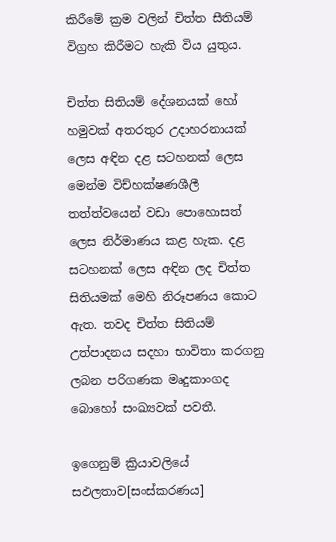කිරීමේ ක්‍රම වලින් චිත්ත සීතියම් විග්‍රහ කිරීමට හැකි විය යුතුය.

චිත්ත සිතියම් දේශනයක් හෝ හමුවක් අතරතුර උදාහරනායක් ලෙස අඳින දළ සටහනක් ලෙස මෙන්ම විච්හක්ෂණශීලී තත්ත්වයෙන් වඩා පොහොසත් ලෙස නිර්මාණය කළ හැක. දළ සටහනක් ලෙස අඳින ලද චිත්ත සිතියමක් මෙහි නිරූපණය කොට ඇත. තවද චිත්ත සිතියම් උත්පාදනය සදහා භාවිතා කරගනු ලබන පරිගණක මෘදුකාංගද බොහෝ සංඛ්‍යවක් පවතී.

ඉගෙනුම් ක්‍රියාවලියේ සඵලතාව[සංස්කරණය]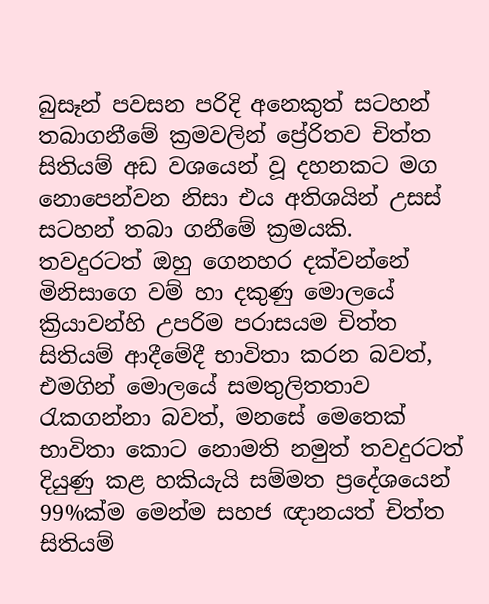බුසෑන් පවසන පරිදි අනෙකුත් සටහන් තබාගනීමේ ක්‍රමවලින් ප්‍රේරිතව චිත්ත සිතියම් අඩ වශයෙන් වූ දහනකට මග නොපෙන්වන නිසා එය අතිශයින් උසස් සටහන් තබා ගනීමේ ක්‍රමයකි. තවදුරටත් ඔහු ගෙනහර දක්වන්නේ මිනිසාගෙ වම් හා දකුණු මොලයේ ක්‍රියාවන්හි උපරිම පරාසයම චිත්ත සිතියම් ආදීමේදී භාවිතා කරන බවත්, එමගින් මොලයේ සමතුලිතතාව රැකගන්නා බවත්, මනසේ මෙතෙක් භාවිතා කොට නොමති නමුත් තවදුරටත් දියුණු කළ හකියැයි සම්මත ප්‍රදේශයෙන් 99%ක්ම මෙන්ම සහජ ඥානයත් චිත්ත සිතියම්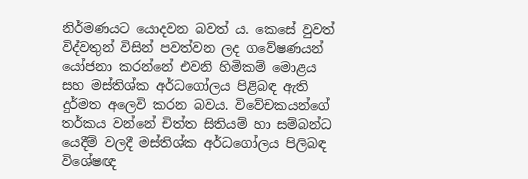නිර්මණයට යොදවන බවත් ය. කෙසේ වුවත් විද්වතුන් විසින් පවත්වන ලද ගවේෂණයන් යෝජනා කරන්නේ එවනි හිමිකම් මොළය සහ මස්තිශ්ක අර්ධගෝලය පිළිබඳ ඇති දුර්මත අලෙවි කරන බවය. විවේචකයන්ගේ තර්කය වන්නේ චිත්ත සිතියම් හා සම්බන්ධ යෙදීම් වලදී මස්තිශ්ක අර්ධගෝලය පිලිබඳ විශේෂඥ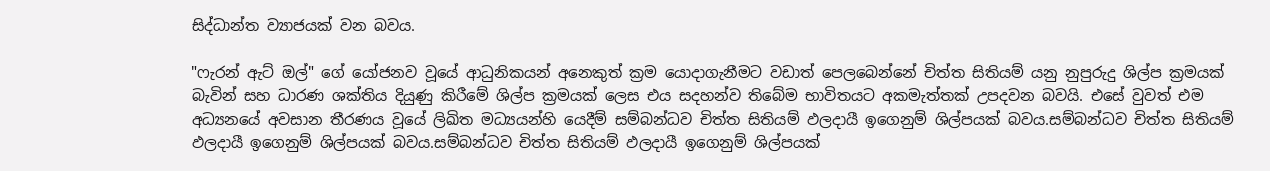සිද්ධාන්ත ව්‍යාජයක් වන බවය.

"ෆැරන් ඇට් ඔල්" ගේ යෝජනව වූයේ ආධුනිකයන් අනෙකුත් ක්‍රම යොදාගැනීමට වඩාත් පෙලබෙන්නේ චිත්ත සිතියම් යනු නුපුරුදු ශිල්ප ක්‍රමයක් බැවින් සහ ධාරණ ශක්තිය දියුණු කිරීමේ ශිල්ප ක්‍රමයක් ලෙස එය සදහන්ව තිබේම භාවිතයට අකමැත්තක් උපදවන බවයි. එසේ වුවත් එම අධ්‍යනයේ අවසාන තීරණය වූයේ ලිඛිත මධ්‍යයන්හි යෙදීම් සම්බන්ධව චිත්ත සිතියම් ඵලදායී ඉගෙනුම් ශිල්පයක් බවය.සම්බන්ධව චිත්ත සිතියම් ඵලදායී ඉගෙනුම් ශිල්පයක් බවය.සම්බන්ධව චිත්ත සිතියම් ඵලදායී ඉගෙනුම් ශිල්පයක්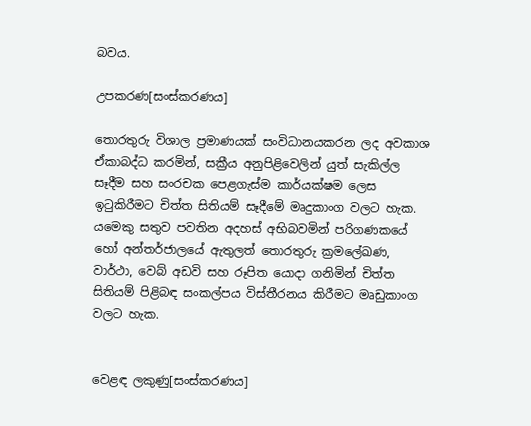බවය.

උපකරණ[සංස්කරණය]

තොරතුරු විශාල ප්‍රමාණයක් සංවිධානයකරන ලද අවකාශ ඒකාබද්ධ කරමින්, සක්‍රීය අනුපිළිවෙලින් යුත් සැකිල්ල සෑදීම සහ සංරචක පෙළගැස්ම කාර්යක්ෂම ලෙස ඉටුකිරීමට චිත්ත සිතියම් සෑදීමේ මෘදුකාංග වලට හැක. යමෙකු සතුව පවතින අදහස් අභිබවමින් පරිගණකයේ හෝ අන්තර්ජාලයේ ඇතුලත් තොරතුරු ක්‍රමලේඛණ, වාර්ථා, වෙබ් අඩවි සහ රූපිත යොදා ගනිමින් චිත්ත සිතියම් පිළිබඳ සංකල්පය විස්තීරනය කිරීමට මෘඩුකාංග වලට හැක.


වෙළඳ ලකුණු[සංස්කරණය]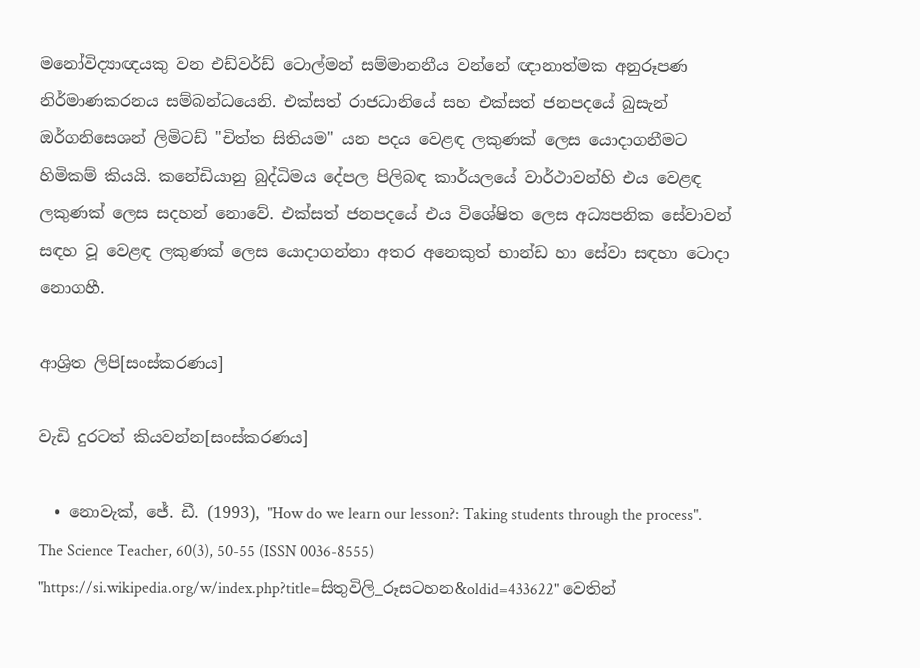මනෝවිද්‍යාඥයකු වන එඩ්වර්ඩ් ටොල්මන් සම්මානනීය වන්නේ ඥානාත්මක අනුරූපණ නිර්මාණකරනය සම්බන්ධයෙනි. එක්සත් රාජධානියේ සහ එක්සත් ජනපදයේ බුසැන් ඔර්ගනිසෙශන් ලිමිටඩ් "චිත්ත සිතියම" යන පදය වෙළඳ ලකුණක් ලෙස යොදාගනීමට හිමිකම් කියයි. කනේඩියානු බුද්ධිමය දේපල පිලිබඳ කාර්යලයේ වාර්ථාවන්හි එය වෙළඳ ලකුණක් ලෙස සදහන් නොවේ. එක්සත් ජනපදයේ එය විශේෂිත ලෙස අධ්‍යපනික සේවාවන් සඳහ වූ වෙළඳ ලකුණක් ලෙස යොදාගන්නා අතර අනෙකුත් භාන්ඩ හා සේවා සඳහා ටොදා නොගහී.

ආශ්‍රිත ලිපි[සංස්කරණය]

වැඩි දුරටත් කියවන්න[සංස්කරණය]

  • නොවැක්, ජේ. ඩී. (1993), "How do we learn our lesson?: Taking students through the process". The Science Teacher, 60(3), 50-55 (ISSN 0036-8555)
"https://si.wikipedia.org/w/index.php?title=සිතුවිලි_රූසටහන&oldid=433622" වෙතින්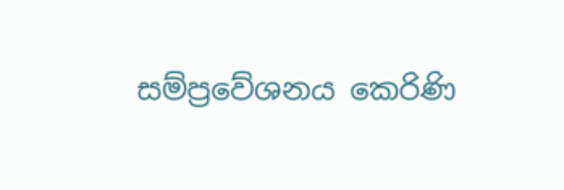සම්ප්‍රවේශනය කෙරිණි